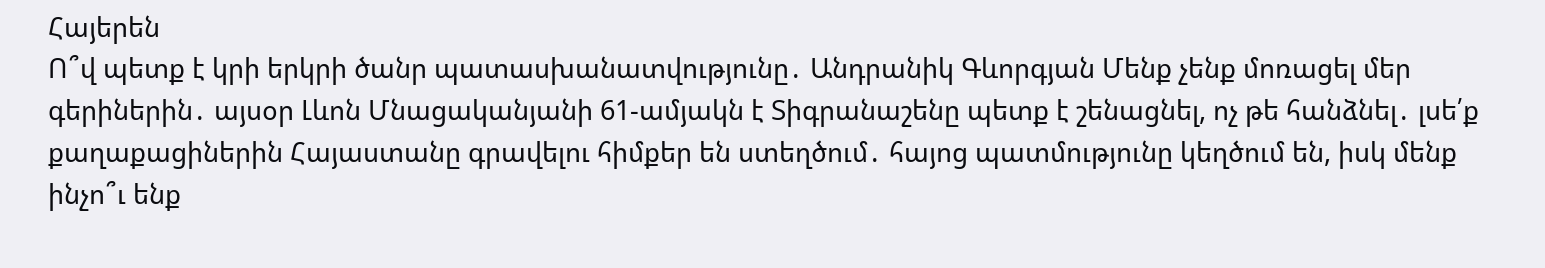Հայերեն
Ո՞վ պետք է կրի երկրի ծանր պատասխանատվությունը․ Անդրանիկ Գևորգյան Մենք չենք մոռացել մեր գերիներին․ այսօր Լևոն Մնացականյանի 61-ամյակն է Տիգրանաշենը պետք է շենացնել, ոչ թե հանձնել․ լսե՛ք քաղաքացիներին Հայաստանը գրավելու հիմքեր են ստեղծում․ հայոց պատմությունը կեղծում են, իսկ մենք ինչո՞ւ ենք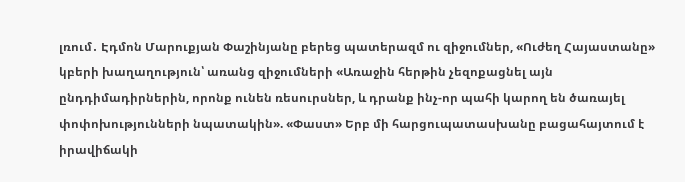լռում․ Էդմոն Մարուքյան Փաշինյանը բերեց պատերազմ ու զիջումներ, «Ուժեղ Հայաստանը» կբերի խաղաղություն՝ առանց զիջումների «Առաջին հերթին չեզոքացնել այն ընդդիմադիրներին, որոնք ունեն ռեսուրսներ, և դրանք ինչ-որ պահի կարող են ծառայել փոփոխությունների նպատակին». «Փաստ» Երբ մի հարցուպատասխանը բացահայտում է իրավիճակի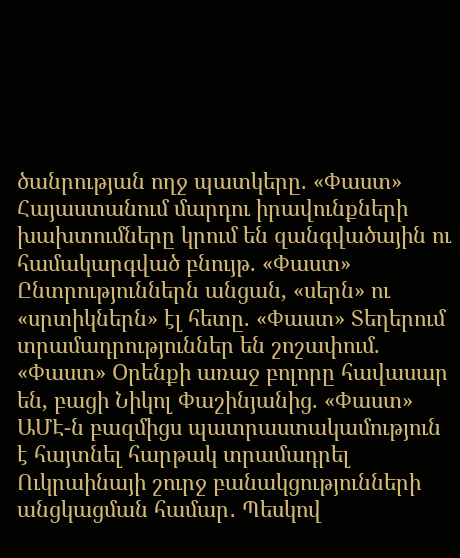ծանրության ողջ պատկերը. «Փաստ» Հայաստանում մարդու իրավունքների խախտումները կրում են զանգվածային ու համակարգված բնույթ. «Փաստ» Ընտրություններն անցան, «սերն» ու «սրտիկներն» էլ հետը. «Փաստ» Տեղերում տրամադրություններ են շոշափում. «Փաստ» Oրենքի առաջ բոլորը հավասար են, բացի Նիկոլ Փաշինյանից. «Փաստ» ԱՄԷ-ն բազմիցս պատրաստակամություն է հայտնել հարթակ տրամադրել Ուկրաինայի շուրջ բանակցությունների անցկացման համար․ Պեսկով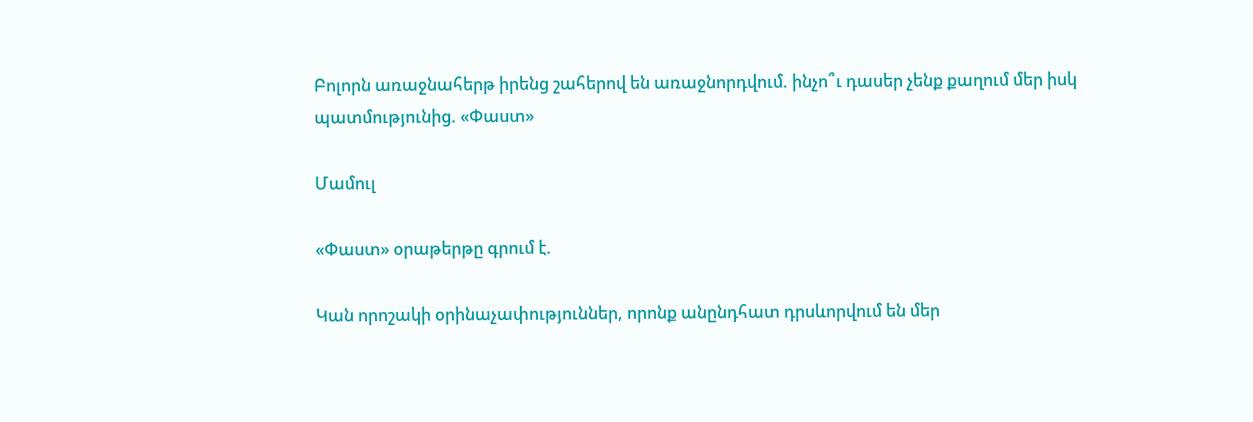Բոլորն առաջնահերթ իրենց շահերով են առաջնորդվում. ինչո՞ւ դասեր չենք քաղում մեր իսկ պատմությունից. «Փաստ»

Մամուլ

«Փաստ» օրաթերթը գրում է.

Կան որոշակի օրինաչափություններ, որոնք անընդհատ դրսևորվում են մեր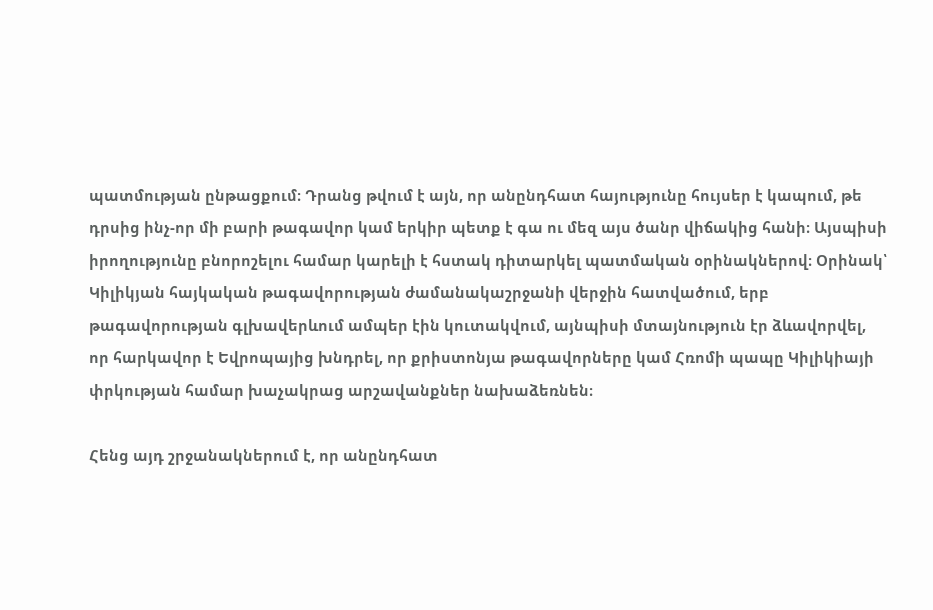պատմության ընթացքում։ Դրանց թվում է այն, որ անընդհատ հայությունը հույսեր է կապում, թե դրսից ինչ-որ մի բարի թագավոր կամ երկիր պետք է գա ու մեզ այս ծանր վիճակից հանի։ Այսպիսի իրողությունը բնորոշելու համար կարելի է հստակ դիտարկել պատմական օրինակներով։ Օրինակ՝ Կիլիկյան հայկական թագավորության ժամանակաշրջանի վերջին հատվածում, երբ թագավորության գլխավերևում ամպեր էին կուտակվում, այնպիսի մտայնություն էր ձևավորվել, որ հարկավոր է Եվրոպայից խնդրել, որ քրիստոնյա թագավորները կամ Հռոմի պապը Կիլիկիայի փրկության համար խաչակրաց արշավանքներ նախաձեռնեն։

Հենց այդ շրջանակներում է, որ անընդհատ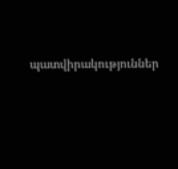պատվիրակություններ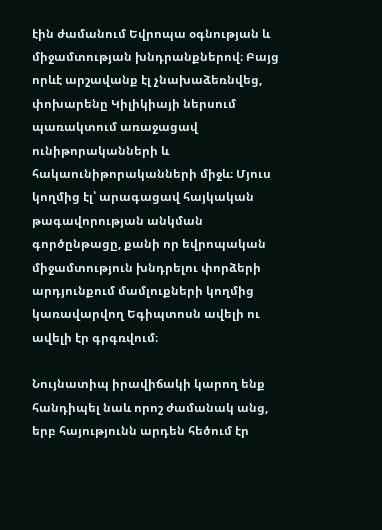էին ժամանում Եվրոպա օգնության և միջամտության խնդրանքներով։ Բայց որևէ արշավանք էլ չնախաձեռնվեց, փոխարենը Կիլիկիայի ներսում պառակտում առաջացավ ունիթորականների և հակաունիթորականների միջև։ Մյուս կողմից էլ՝ արագացավ հայկական թագավորության անկման գործընթացը, քանի որ եվրոպական միջամտություն խնդրելու փորձերի արդյունքում մամլուքների կողմից կառավարվող Եգիպտոսն ավելի ու ավելի էր գրգռվում։

Նույնատիպ իրավիճակի կարող ենք հանդիպել նաև որոշ ժամանակ անց, երբ հայությունն արդեն հեծում էր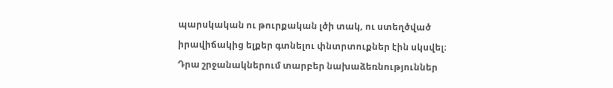պարսկական ու թուրքական լծի տակ, ու ստեղծված իրավիճակից ելքեր գտնելու փնտրտուքներ էին սկսվել։ Դրա շրջանակներում տարբեր նախաձեռնություններ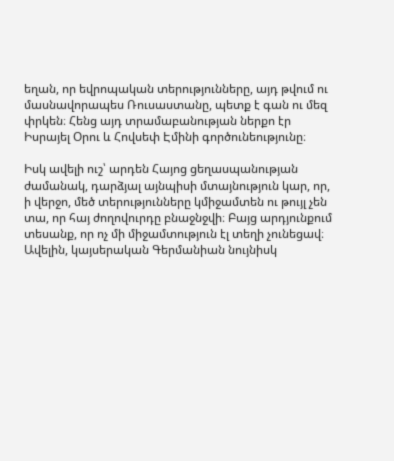եղան, որ եվրոպական տերությունները, այդ թվում ու մասնավորապես Ռուսաստանը, պետք է գան ու մեզ փրկեն։ Հենց այդ տրամաբանության ներքո էր Իսրայել Օրու և Հովսեփ Էմինի գործունեությունը։

Իսկ ավելի ուշ՝ արդեն Հայոց ցեղասպանության ժամանակ, դարձյալ այնպիսի մտայնություն կար, որ, ի վերջո, մեծ տերությունները կմիջամտեն ու թույլ չեն տա, որ հայ ժողովուրդը բնաջնջվի։ Բայց արդյունքում տեսանք, որ ոչ մի միջամտություն էլ տեղի չունեցավ։ Ավելին, կայսերական Գերմանիան նույնիսկ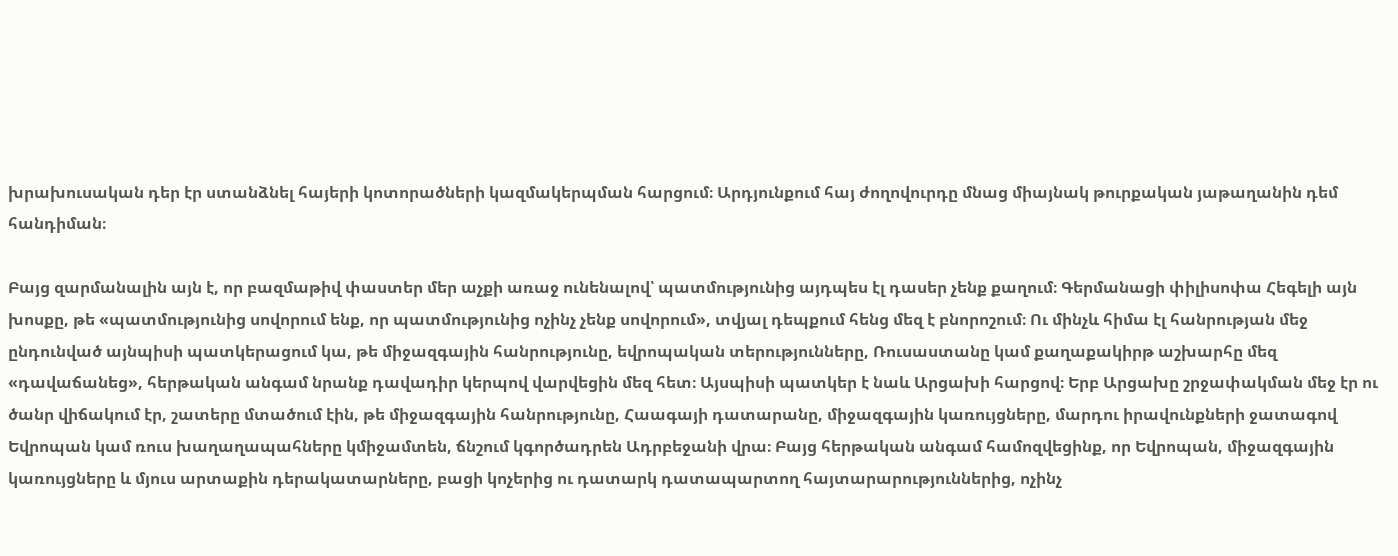խրախուսական դեր էր ստանձնել հայերի կոտորածների կազմակերպման հարցում։ Արդյունքում հայ ժողովուրդը մնաց միայնակ թուրքական յաթաղանին դեմ հանդիման։

Բայց զարմանալին այն է, որ բազմաթիվ փաստեր մեր աչքի առաջ ունենալով՝ պատմությունից այդպես էլ դասեր չենք քաղում։ Գերմանացի փիլիսոփա Հեգելի այն խոսքը, թե «պատմությունից սովորում ենք, որ պատմությունից ոչինչ չենք սովորում», տվյալ դեպքում հենց մեզ է բնորոշում։ Ու մինչև հիմա էլ հանրության մեջ ընդունված այնպիսի պատկերացում կա, թե միջազգային հանրությունը, եվրոպական տերությունները, Ռուսաստանը կամ քաղաքակիրթ աշխարհը մեզ «դավաճանեց», հերթական անգամ նրանք դավադիր կերպով վարվեցին մեզ հետ։ Այսպիսի պատկեր է նաև Արցախի հարցով։ Երբ Արցախը շրջափակման մեջ էր ու ծանր վիճակում էր, շատերը մտածում էին, թե միջազգային հանրությունը, Հաագայի դատարանը, միջազգային կառույցները, մարդու իրավունքների ջատագով Եվրոպան կամ ռուս խաղաղապահները կմիջամտեն, ճնշում կգործադրեն Ադրբեջանի վրա։ Բայց հերթական անգամ համոզվեցինք, որ Եվրոպան, միջազգային կառույցները և մյուս արտաքին դերակատարները, բացի կոչերից ու դատարկ դատապարտող հայտարարություններից, ոչինչ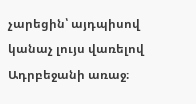չարեցին՝ այդպիսով կանաչ լույս վառելով Ադրբեջանի առաջ։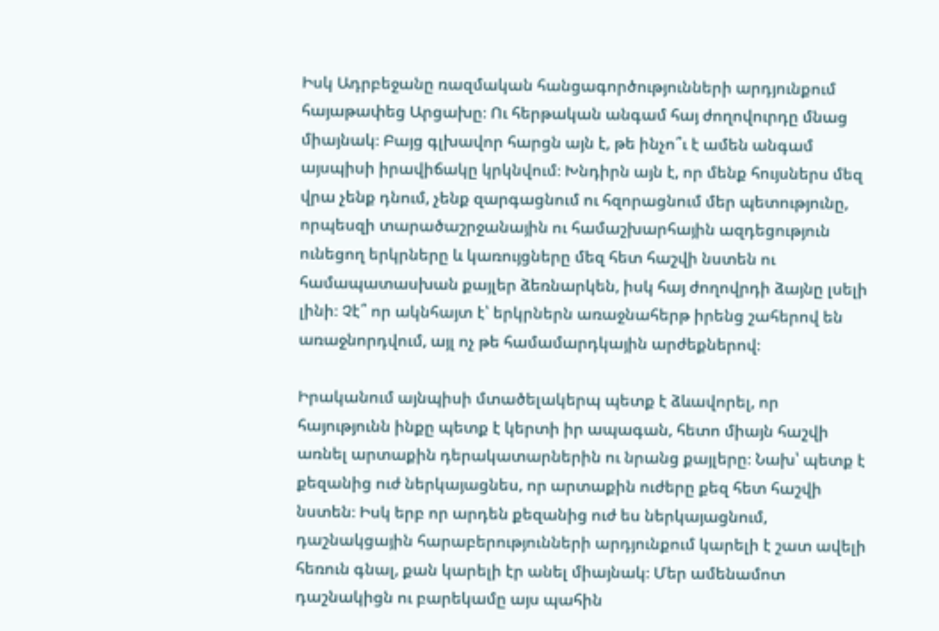Իսկ Ադրբեջանը ռազմական հանցագործությունների արդյունքում հայաթափեց Արցախը։ Ու հերթական անգամ հայ ժողովուրդը մնաց միայնակ։ Բայց գլխավոր հարցն այն է, թե ինչո՞ւ է ամեն անգամ այսպիսի իրավիճակը կրկնվում։ Խնդիրն այն է, որ մենք հույսներս մեզ վրա չենք դնում, չենք զարգացնում ու հզորացնում մեր պետությունը, որպեսզի տարածաշրջանային ու համաշխարհային ազդեցություն ունեցող երկրները և կառույցները մեզ հետ հաշվի նստեն ու համապատասխան քայլեր ձեռնարկեն, իսկ հայ ժողովրդի ձայնը լսելի լինի։ Չէ՞ որ ակնհայտ է՝ երկրներն առաջնահերթ իրենց շահերով են առաջնորդվում, այլ ոչ թե համամարդկային արժեքներով։

Իրականում այնպիսի մտածելակերպ պետք է ձևավորել, որ հայությունն ինքը պետք է կերտի իր ապագան, հետո միայն հաշվի առնել արտաքին դերակատարներին ու նրանց քայլերը։ Նախ՝ պետք է քեզանից ուժ ներկայացնես, որ արտաքին ուժերը քեզ հետ հաշվի նստեն։ Իսկ երբ որ արդեն քեզանից ուժ ես ներկայացնում, դաշնակցային հարաբերությունների արդյունքում կարելի է շատ ավելի հեռուն գնալ, քան կարելի էր անել միայնակ։ Մեր ամենամոտ դաշնակիցն ու բարեկամը այս պահին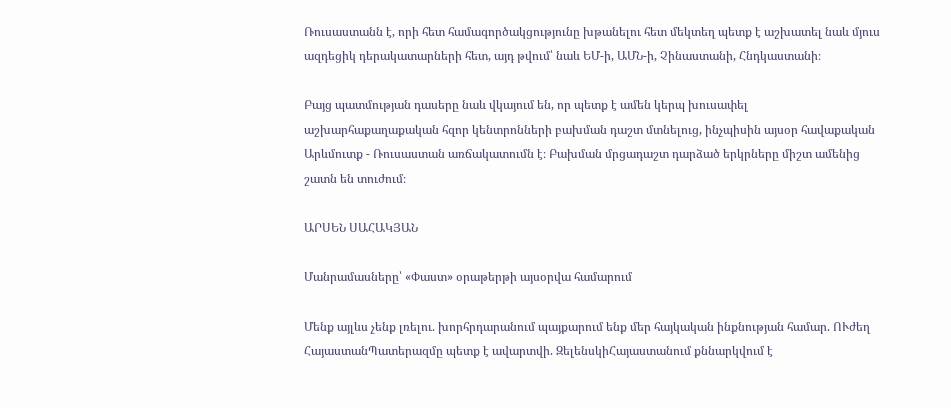Ռուսաստանն է, որի հետ համագործակցությունը խթանելու հետ մեկտեղ պետք է աշխատել նաև մյուս ազդեցիկ դերակատարների հետ, այդ թվում՝ նաև ԵՄ-ի, ԱՄՆ-ի, Չինաստանի, Հնդկաստանի։

Բայց պատմության դասերը նաև վկայում են, որ պետք է ամեն կերպ խուսափել աշխարհաքաղաքական հզոր կենտրոնների բախման դաշտ մտնելուց, ինչպիսին այսօր հավաքական Արևմուտք - Ռուսաստան առճակատումն է։ Բախման մրցադաշտ դարձած երկրները միշտ ամենից շատն են տուժում։

ԱՐՍԵՆ ՍԱՀԱԿՅԱՆ

Մանրամասները՝ «Փաստ» օրաթերթի այսօրվա համարում

Մենք այլևս չենք լռելու. խորհրդարանում պայքարում ենք մեր հայկական ինքնության համար. ՈՒժեղ ՀայաստանՊատերազմը պետք է ավարտվի. ԶելենսկիՀայաստանում քննարկվում է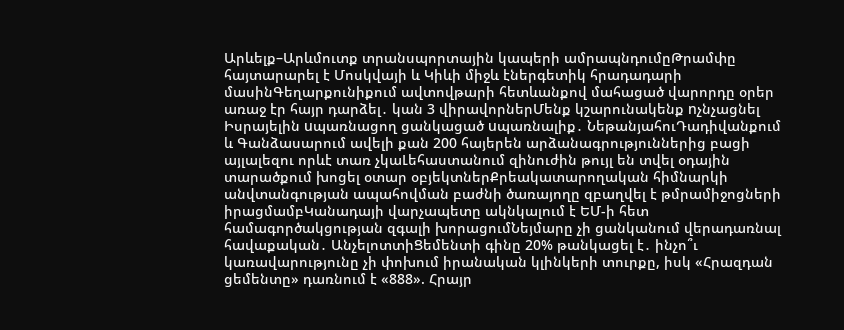Արևելք–Արևմուտք տրանսպորտային կապերի ամրապնդումըԹրամփը հայտարարել է Մոսկվայի և Կիևի միջև էներգետիկ հրադադարի մասինԳեղարքունիքում ավտովթարի հետևանքով մահացած վարորդը օրեր առաջ էր հայր դարձել․ կան 3 վիրավորներՄենք կշարունակենք nչնչացնել Իսրայելին uպառնացող ցանկացած uպառնալիք․ ՆեթանյահուԴադիվանքում և Գանձասարում ավելի քան 200 հայերեն արձանագրություններից բացի այլալեզու որևէ տառ չկաԼեհաստանում զինուժին թույլ են տվել օդային տարածքում խոցել օտար օբյեկտներՔրեակատարողական հիմնարկի անվտանգության ապահովման բաժնի ծառայողը զբաղվել է թմրամիջոցների իրացմամբԿանադայի վարչապետը ակնկալում է ԵՄ-ի հետ համագործակցության զգալի խորացումՆեյմարը չի ցանկանում վերադառնալ հավաքական․ ԱնչելոտտիՑեմենտի գինը 20% թանկացել է․ ինչո՞ւ կառավարությունը չի փոխում իրանական կլինկերի տուրքը, իսկ «Հրազդան ցեմենտը» դառնում է «888». Հրայր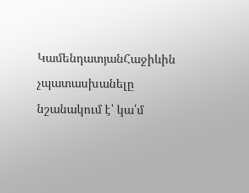ԿամենդատյանՀաջիևին չպատասխանելը նշանակում է՝ կա՛մ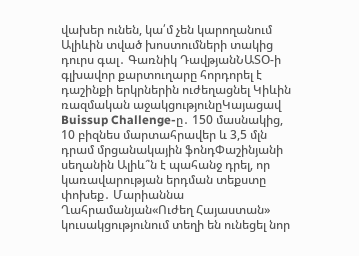վախեր ունեն, կա՛մ չեն կարողանում Ալիևին տված խոստումների տակից դուրս գալ․ Գառնիկ ԴավթյանՆԱՏՕ-ի գլխավոր քարտուղարը հորդորել է դաշինքի երկրներին ուժեղացնել Կիևին ռազմական աջակցությունըԿայացավ Buissup Challenge-ը․ 150 մասնակից, 10 բիզնես մարտահրավեր և 3,5 մլն դրամ մրցանակային ֆոնդՓաշինյանի սեղանին Ալիև՞ն է պահանջ դրել, որ կառավարության երդման տեքստը փոխեք․ Մարիաննա Ղահրամանյան«Ուժեղ Հայաստան» կուսակցությունում տեղի են ունեցել նոր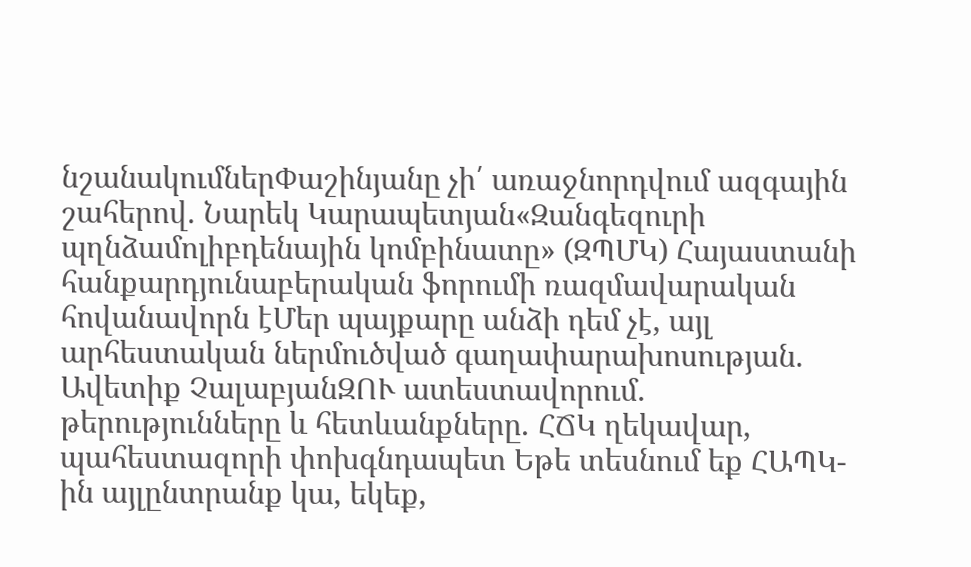նշանակումներՓաշինյանը չի՛ առաջնորդվում ազգային շահերով. Նարեկ Կարապետյան«Զանգեզուրի պղնձամոլիբդենային կոմբինատը» (ԶՊՄԿ) Հայաստանի հանքարդյունաբերական ֆորումի ռազմավարական հովանավորն էՄեր պայքարը անձի դեմ չէ, այլ արհեստական ներմուծված գաղափարախոսության. Ավետիք ՉալաբյանԶՈՒ ատեստավորում․ թերությունները և հետևանքները․ ՀՃԿ ղեկավար, պահեստազորի փոխգնդապետ Եթե տեսնում եք ՀԱՊԿ-ին այլընտրանք կա, եկեք,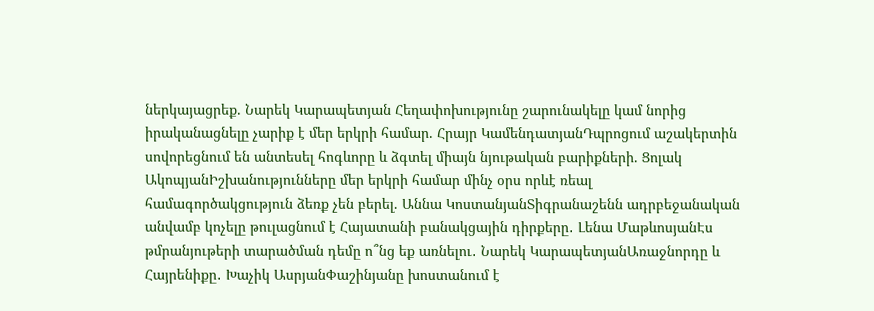ներկայացրեք. Նարեկ Կարապետյան Հեղափոխությունը շարունակելը կամ նորից իրականացնելը չարիք է մեր երկրի համար. Հրայր ԿամենդատյանԴպրոցում աշակերտին սովորեցնում են անտեսել հոգևորը և ձգտել միայն նյութական բարիքների. Ցոլակ ԱկոպյանԻշխանությունները մեր երկրի համար մինչ օրս որևէ ռեալ համագործակցություն ձեռք չեն բերել. Աննա ԿոստանյանՏիգրանաշենն ադրբեջանական անվամբ կոչելը թուլացնում է Հայատանի բանակցային դիրքերը․ Լենա ՄաթևոսյանԷս թմրանյութերի տարածման դեմը ո՞նց եք առնելու․ Նարեկ ԿարապետյանԱռաջնորդը և Հայրենիքը․ Խաչիկ ԱսրյանՓաշինյանը խոստանում է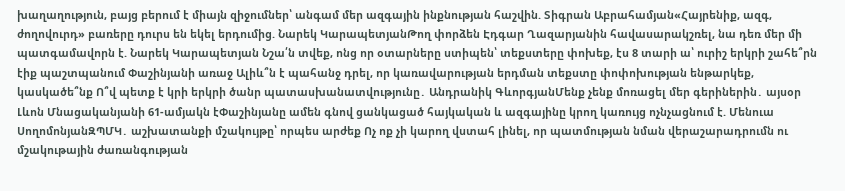խաղաղություն, բայց բերում է միայն զիջումներ՝ անգամ մեր ազգային ինքնության հաշվին. Տիգրան Աբրահամյան«Հայրենիք, ազգ, ժողովուրդ» բառերը դուրս են եկել երդումից. Նարեկ ԿարապետյանԹող փորձեն Էդգար Ղազարյանին հավասարակշռել, նա դեռ մեր մի պատգամավորն է. Նարեկ Կարապետյան Նշա՛ն տվեք, ոնց որ օտարները ստիպեն՝ տեքստերը փոխեք, էս 8 տարի ա՝ ուրիշ երկրի շահե՞րն էիք պաշտպանում Փաշինյանի առաջ Ալիև՞ն է պահանջ դրել, որ կառավարության երդման տեքստը փոփոխության ենթարկեք, կասկածե՞նք Ո՞վ պետք է կրի երկրի ծանր պատասխանատվությունը․ Անդրանիկ ԳևորգյանՄենք չենք մոռացել մեր գերիներին․ այսօր Լևոն Մնացականյանի 61-ամյակն էՓաշինյանը ամեն գնով ցանկացած հայկական և ազգայինը կրող կառույց ոչնչացնում է. Մենուա ՍողոմոնյանԶՊՄԿ․ աշխատանքի մշակույթը՝ որպես արժեք Ոչ ոք չի կարող վստահ լինել, որ պատմության նման վերաշարադրումն ու մշակութային ժառանգության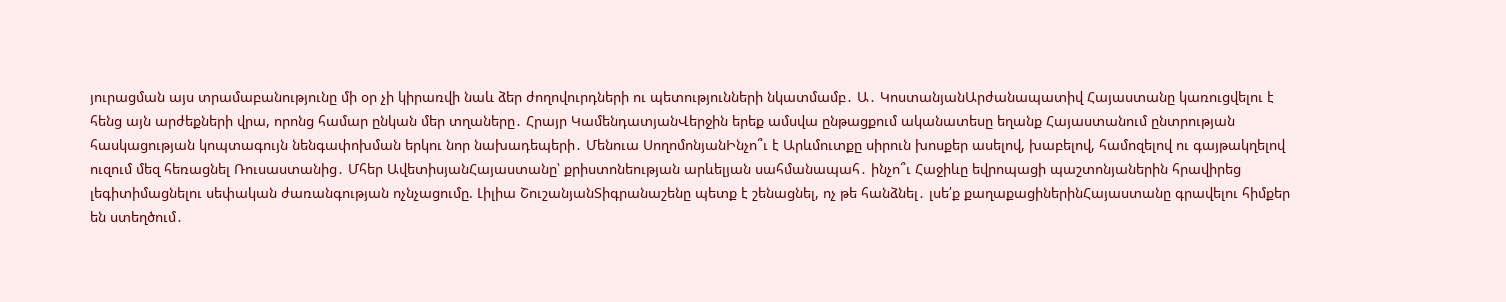յուրացման այս տրամաբանությունը մի օր չի կիրառվի նաև ձեր ժողովուրդների ու պետությունների նկատմամբ․ Ա․ ԿոստանյանԱրժանապատիվ Հայաստանը կառուցվելու է հենց այն արժեքների վրա, որոնց համար ընկան մեր տղաները․ Հրայր ԿամենդատյանՎերջին երեք ամսվա ընթացքում ականատեսը եղանք Հայաստանում ընտրության հասկացության կոպտագույն նենգափոխման երկու նոր նախադեպերի․ Մենուա ՍողոմոնյանԻնչո՞ւ է Արևմուտքը սիրուն խոսքեր ասելով, խաբելով, համոզելով ու գայթակղելով ուզում մեզ հեռացնել Ռուսաստանից․ Մհեր ԱվետիսյանՀայաստանը՝ քրիստոնեության արևելյան սահմանապահ․ ինչո՞ւ Հաջիևը եվրոպացի պաշտոնյաներին հրավիրեց լեգիտիմացնելու սեփական ժառանգության ոչնչացումը. Լիլիա ՇուշանյանՏիգրանաշենը պետք է շենացնել, ոչ թե հանձնել․ լսե՛ք քաղաքացիներինՀայաստանը գրավելու հիմքեր են ստեղծում․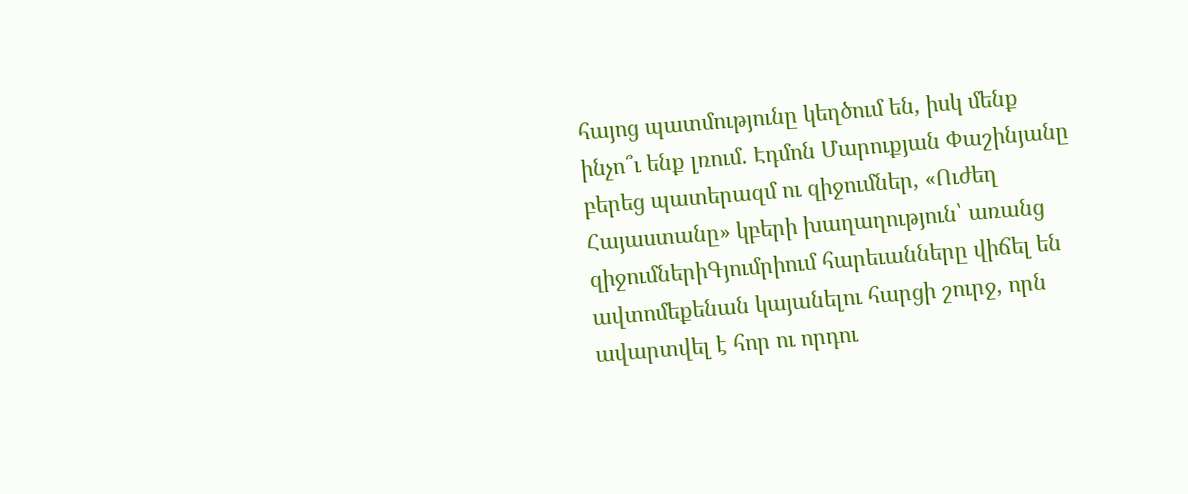հայոց պատմությունը կեղծում են, իսկ մենք ինչո՞ւ ենք լռում․ Էդմոն Մարուքյան Փաշինյանը բերեց պատերազմ ու զիջումներ, «Ուժեղ Հայաստանը» կբերի խաղաղություն՝ առանց զիջումներիԳյումրիում հարեւանները վիճել են ավտոմեքենան կայանելու հարցի շուրջ, որն ավարտվել է հոր ու որդու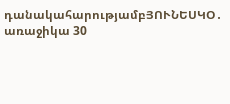դանակահարությամբՅՈՒՆԵՍԿՕ․ առաջիկա 30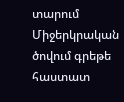տարում Միջերկրական ծովում գրեթե հաստատ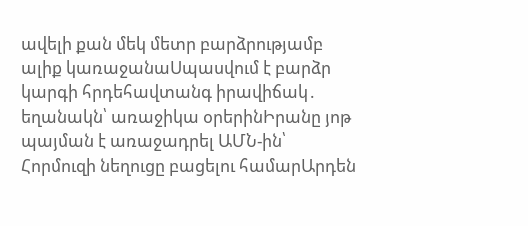ավելի քան մեկ մետր բարձրությամբ ալիք կառաջանաՍպասվում է բարձր կարգի հրդեհավտանգ իրավիճակ․ եղանակն՝ առաջիկա օրերինԻրանը յոթ պայման է առաջադրել ԱՄՆ-ին՝ Հորմուզի նեղուցը բացելու համարԱրդեն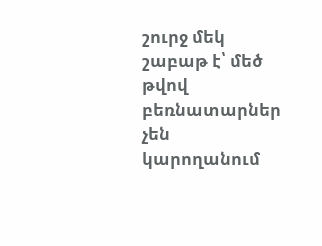շուրջ մեկ շաբաթ է՝ մեծ թվով բեռնատարներ չեն կարողանում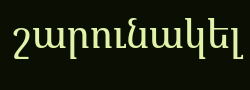շարունակել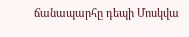ճանապարհը դեպի Մոսկվա